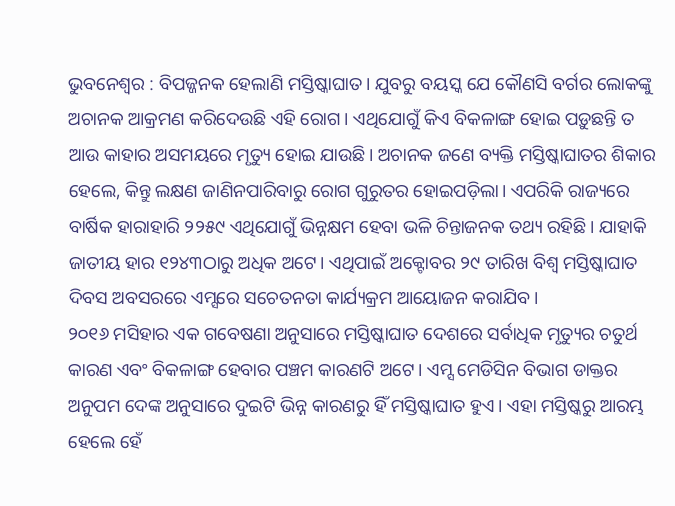ଭୁବନେଶ୍ବର : ବିପଜ୍ଜନକ ହେଲାଣି ମସ୍ତିଷ୍କାଘାତ। ଯୁବରୁ ବୟସ୍କ ଯେ କୌଣସି ବର୍ଗର ଲୋକଙ୍କୁ ଅଚାନକ ଆକ୍ରମଣ କରିଦେଉଛି ଏହି ରୋଗ। ଏଥିଯୋଗୁଁ କିଏ ବିକଳାଙ୍ଗ ହୋଇ ପଡ଼ୁଛନ୍ତି ତ ଆଉ କାହାର ଅସମୟରେ ମୃତ୍ୟୁ ହୋଇ ଯାଉଛି। ଅଚାନକ ଜଣେ ବ୍ୟକ୍ତି ମସ୍ତିଷ୍କାଘାତର ଶିକାର ହେଲେ, କିନ୍ତୁ ଲକ୍ଷଣ ଜାଣିନପାରିବାରୁ ରୋଗ ଗୁରୁତର ହୋଇପଡ଼ିଲା। ଏପରିକି ରାଜ୍ୟରେ ବାର୍ଷିକ ହାରାହାରି ୨୨୫୯ ଏଥିଯୋଗୁଁ ଭିନ୍ନକ୍ଷମ ହେବା ଭଳି ଚିନ୍ତାଜନକ ତଥ୍ୟ ରହିଛି। ଯାହାକି ଜାତୀୟ ହାର ୧୨୪୩ଠାରୁ ଅଧିକ ଅଟେ। ଏଥିପାଇଁ ଅକ୍ଟୋବର ୨୯ ତାରିଖ ବିଶ୍ବ ମସ୍ତିଷ୍କାଘାତ ଦିବସ ଅବସରରେ ଏମ୍ସରେ ସଚେତନତା କାର୍ଯ୍ୟକ୍ରମ ଆୟୋଜନ କରାଯିବ।
୨୦୧୬ ମସିହାର ଏକ ଗବେଷଣା ଅନୁସାରେ ମସ୍ତିଷ୍କାଘାତ ଦେଶରେ ସର୍ବାଧିକ ମୃତ୍ୟୁର ଚତୁର୍ଥ କାରଣ ଏବଂ ବିକଳାଙ୍ଗ ହେବାର ପଞ୍ଚମ କାରଣଟି ଅଟେ। ଏମ୍ସ ମେଡିସିନ ବିଭାଗ ଡାକ୍ତର ଅନୁପମ ଦେଙ୍କ ଅନୁସାରେ ଦୁଇଟି ଭିନ୍ନ କାରଣରୁ ହିଁ ମସ୍ତିଷ୍କାଘାତ ହୁଏ। ଏହା ମସ୍ତିଷ୍କରୁ ଆରମ୍ଭ ହେଲେ ହେଁ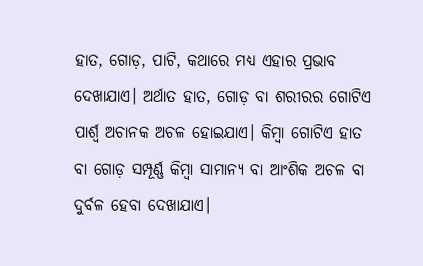ହାତ, ଗୋଡ଼, ପାଟି, କଥାରେ ମଧ୍ୟ ଏହାର ପ୍ରଭାବ ଦେଖାଯାଏ। ଅର୍ଥାତ ହାତ, ଗୋଡ଼ ବା ଶରୀରର ଗୋଟିଏ ପାର୍ଶ୍ବ ଅଚାନକ ଅଚଳ ହୋଇଯାଏ। କିମ୍ବା ଗୋଟିଏ ହାତ ବା ଗୋଡ଼ ସମ୍ପୂର୍ଣ୍ଣ କିମ୍ବା ସାମାନ୍ୟ ବା ଆଂଶିକ ଅଚଳ ବା ଦୁର୍ବଳ ହେବା ଦେଖାଯାଏ।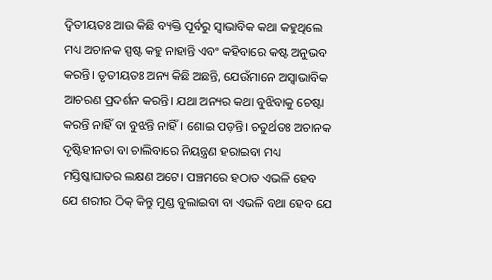ଦ୍ବିତୀୟତଃ ଆଉ କିଛି ବ୍ୟକ୍ତି ପୂର୍ବରୁ ସ୍ବାଭାବିକ କଥା କହୁଥିଲେ ମଧ୍ୟ ଅଚାନକ ସ୍ପଷ୍ଟ କହୁ ନାହାନ୍ତି ଏବଂ କହିବାରେ କଷ୍ଟ ଅନୁଭବ କରନ୍ତି। ତୃତୀୟତଃ ଅନ୍ୟ କିଛି ଅଛନ୍ତି, ଯେଉଁମାନେ ଅସ୍ବାଭାବିକ ଆଚରଣ ପ୍ରଦର୍ଶନ କରନ୍ତି। ଯଥା ଅନ୍ୟର କଥା ବୁଝିବାକୁ ଚେଷ୍ଟା କରନ୍ତି ନାହିଁ ବା ବୁଝନ୍ତି ନାହିଁ। ଶୋଇ ପଡ଼ନ୍ତି। ଚତୁର୍ଥତଃ ଅଚାନକ ଦୃଷ୍ଟିହୀନତା ବା ଚାଲିବାରେ ନିୟନ୍ତ୍ରଣ ହରାଇବା ମଧ୍ୟ ମସ୍ତିଷ୍କାଘାତର ଲକ୍ଷଣ ଅଟେ। ପଞ୍ଚମରେ ହଠାତ ଏଭଳି ହେବ ଯେ ଶରୀର ଠିକ୍ କିନ୍ତୁ ମୁଣ୍ଡ ବୁଲାଇବା ବା ଏଭଳି ବଥା ହେବ ଯେ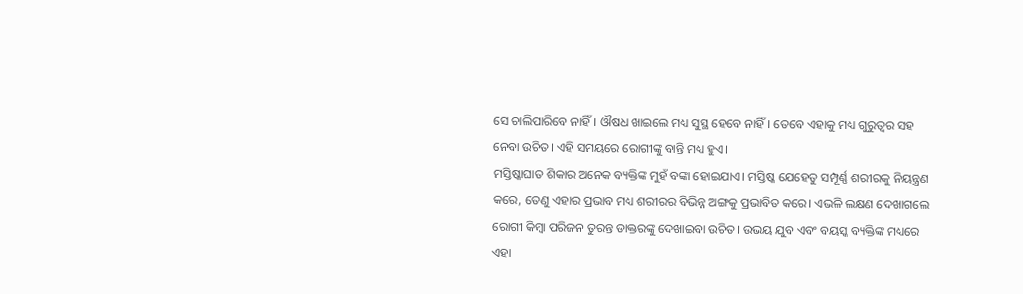ସେ ଚାଲିପାରିବେ ନାହିଁ। ଔଷଧ ଖାଇଲେ ମଧ୍ୟ ସୁସ୍ଥ ହେବେ ନାହିଁ। ତେବେ ଏହାକୁ ମଧ୍ୟ ଗୁରୁତ୍ବର ସହ ନେବା ଉଚିତ। ଏହି ସମୟରେ ରୋଗୀଙ୍କୁ ବାନ୍ତି ମଧ୍ୟ ହୁଏ।
ମସ୍ତିଷ୍କାଘାତ ଶିକାର ଅନେକ ବ୍ୟକ୍ତିଙ୍କ ମୁହଁ ବଙ୍କା ହୋଇଯାଏ। ମସ୍ତିଷ୍କ ଯେହେତୁ ସମ୍ପୂର୍ଣ୍ଣ ଶରୀରକୁ ନିୟନ୍ତ୍ରଣ କରେ, ତେଣୁ ଏହାର ପ୍ରଭାବ ମଧ୍ୟ ଶରୀରର ବିଭିନ୍ନ ଅଙ୍ଗକୁ ପ୍ରଭାବିତ କରେ। ଏଭଳି ଲକ୍ଷଣ ଦେଖାଗଲେ ରୋଗୀ କିମ୍ବା ପରିଜନ ତୁରନ୍ତ ଡାକ୍ତରଙ୍କୁ ଦେଖାଇବା ଉଚିତ। ଉଭୟ ଯୁବ ଏବଂ ବୟସ୍କ ବ୍ୟକ୍ତିଙ୍କ ମଧ୍ୟରେ ଏହା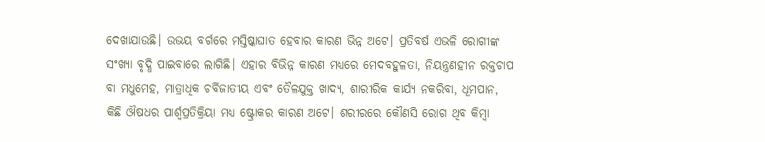ଦେଖାଯାଉଛି। ଉଭୟ ବର୍ଗରେ ମସ୍ତିଷ୍କାଘାତ ହେବାର କାରଣ ଭିନ୍ନ ଅଟେ। ପ୍ରତିବର୍ଷ ଏଭଳି ରୋଗୀଙ୍କ ସଂଖ୍ୟା ବୃଦ୍ଧି ପାଇବାରେ ଲାଗିଛି। ଏହାର ବିଭିନ୍ନ କାରଣ ମଧ୍ୟରେ ମେଦବହୁଳତା, ନିୟନ୍ତ୍ରଣହୀନ ରକ୍ତଚାପ ବା ମଧୁମେହ, ମାତ୍ରାଧିକ ଚର୍ବିଜାତୀୟ ଏବଂ ତୈଳଯୁକ୍ତ ଖାଦ୍ୟ, ଶାରୀରିକ କାର୍ଯ୍ୟ ନକରିବା, ଧୂମପାନ, କିଛି ଔଷଧର ପାର୍ଶ୍ବପ୍ରତିକ୍ରିୟା ମଧ୍ୟ ଷ୍ଟ୍ରୋକର କାରଣ ଅଟେ। ଶରୀରରେ କୌଣସି ରୋଗ ଥିବ କିମ୍ବା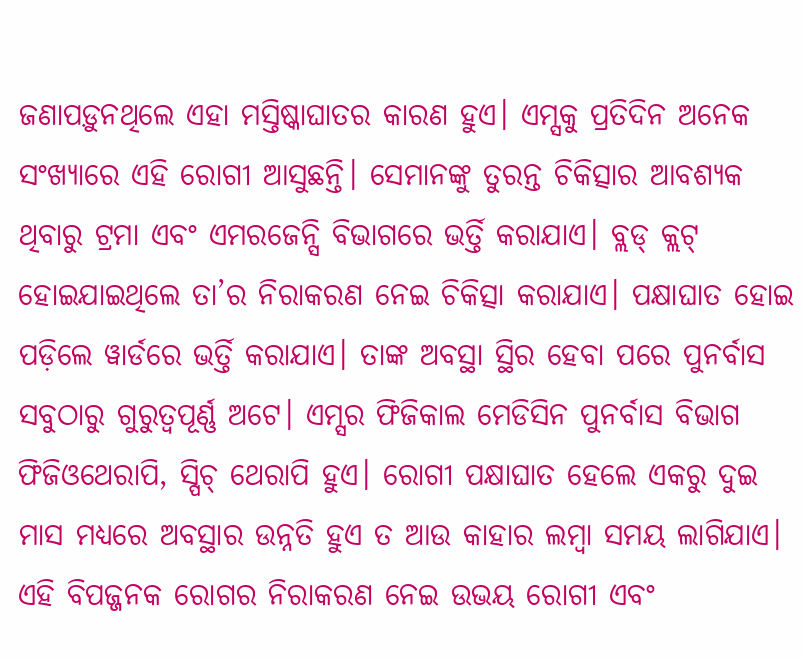ଜଣାପଡ଼ୁନଥିଲେ ଏହା ମସ୍ତିଷ୍କାଘାତର କାରଣ ହୁଏ। ଏମ୍ସକୁ ପ୍ରତିଦିନ ଅନେକ ସଂଖ୍ୟାରେ ଏହି ରୋଗୀ ଆସୁଛନ୍ତି। ସେମାନଙ୍କୁ ତୁରନ୍ତ ଚିକିତ୍ସାର ଆବଶ୍ୟକ ଥିବାରୁ ଟ୍ରମା ଏବଂ ଏମରଜେନ୍ସି ବିଭାଗରେ ଭର୍ତ୍ତି କରାଯାଏ। ବ୍ଲଡ୍ କ୍ଲଟ୍ ହୋଇଯାଇଥିଲେ ତା’ର ନିରାକରଣ ନେଇ ଚିକିତ୍ସା କରାଯାଏ। ପକ୍ଷାଘାତ ହୋଇ ପଡ଼ିଲେ ୱାର୍ଡରେ ଭର୍ତ୍ତି କରାଯାଏ। ତାଙ୍କ ଅବସ୍ଥା ସ୍ଥିର ହେବା ପରେ ପୁନର୍ବାସ ସବୁଠାରୁ ଗୁରୁତ୍ବପୂର୍ଣ୍ଣ ଅଟେ। ଏମ୍ସର ଫିଜିକାଲ ମେଡିସିନ ପୁନର୍ବାସ ବିଭାଗ ଫିଜିଓଥେରାପି, ସ୍ପିଚ୍ ଥେରାପି ହୁଏ। ରୋଗୀ ପକ୍ଷାଘାତ ହେଲେ ଏକରୁ ଦୁଇ ମାସ ମଧ୍ୟରେ ଅବସ୍ଥାର ଉନ୍ନତି ହୁଏ ତ ଆଉ କାହାର ଲମ୍ବା ସମୟ ଲାଗିଯାଏ। ଏହି ବିପଜ୍ଜନକ ରୋଗର ନିରାକରଣ ନେଇ ଉଭୟ ରୋଗୀ ଏବଂ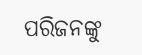ପରିଜନଙ୍କୁ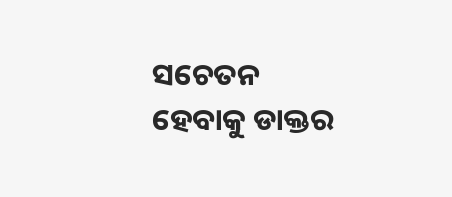ସଚେତନ ହେବାକୁ ଡାକ୍ତର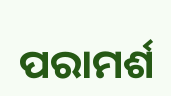ପରାମର୍ଶ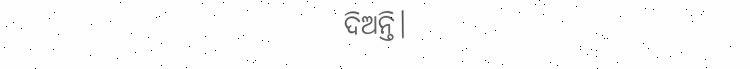ଦିଅନ୍ତି।